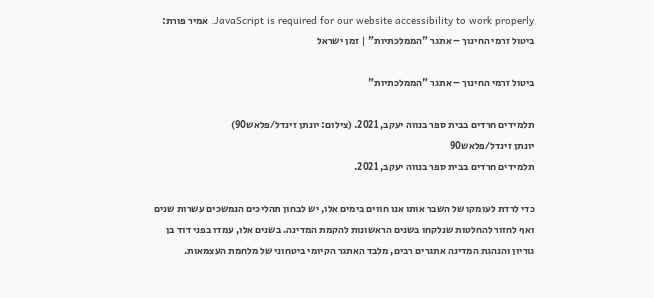JavaScript is required for our website accessibility to work properly. אמיר פורת: ביטול זרמי החינוך – אתגר "הממלכתיות" | זמן ישראל

ביטול זרמי החינוך – אתגר "הממלכתיות"

תלמידים חרדים בבית ספר בנווה יעקב, 2021. (צילום: יונתן זינדל/פלאש90)
יונתן זינדל/פלאש90
תלמידים חרדים בבית ספר בנווה יעקב, 2021.

כדי לרדת לעומקו של השבר אותו אנו חווים בימים אלו, יש לבחון תהליכים הנמשכים עשרות שנים ואף לחזור להחלטות שנלקחו בשנים הראשונות להקמת המדינה. בשנים אלו, עמדו בפני דוד בן גוריון והנהגת המדינה אתגרים רבים, מלבד האתגר הקיומי ביטחוני של מלחמת העצמאות.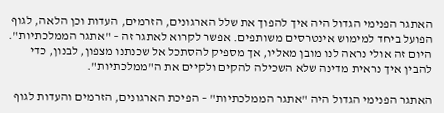האתגר הפנימי הגדול היה איך להפוך את שלל הארגונים, הזרמים, העדות וכן הלאה, לגוף הפועל ביחד למימוש אינטרסים משותפים. אפשר לקרוא לאתגר זה – "אתגר הממלכתיות". היום זה אולי נראה לנו מובן מאליו, אך מספיק להסתכל אל שכנתנו מצפון, לבנון, כדי להבין איך נראית מדינה שלא השכילה להקים ולקיים את ה"ממלכתיות".

האתגר הפנימי הגדול היה "אתגר הממלכתיות" – הפיכת הארגונים, הזרמים והעדות לגוף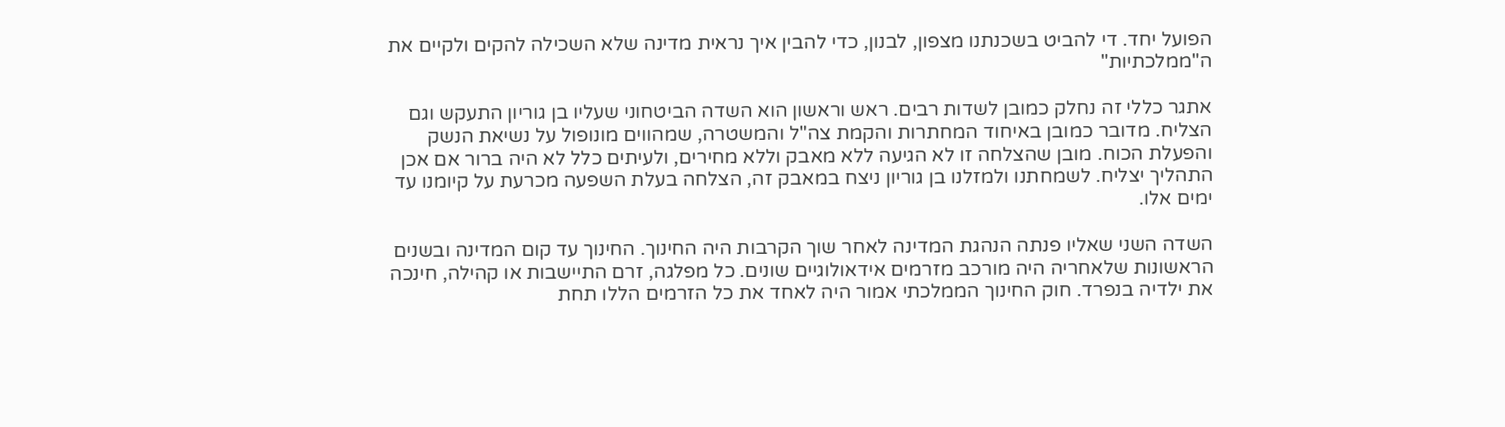הפועל יחד. די להביט בשכנתנו מצפון, לבנון, כדי להבין איך נראית מדינה שלא השכילה להקים ולקיים את ה"ממלכתיות"

אתגר כללי זה נחלק כמובן לשדות רבים. ראש וראשון הוא השדה הביטחוני שעליו בן גוריון התעקש וגם הצליח. מדובר כמובן באיחוד המחתרות והקמת צה"ל והמשטרה, שמהווים מונופול על נשיאת הנשק והפעלת הכוח. מובן שהצלחה זו לא הגיעה ללא מאבק וללא מחירים, ולעיתים כלל לא היה ברור אם אכן התהליך יצליח. לשמחתנו ולמזלנו בן גוריון ניצח במאבק זה, הצלחה בעלת השפעה מכרעת על קיומנו עד ימים אלו.

השדה השני שאליו פנתה הנהגת המדינה לאחר שוך הקרבות היה החינוך. החינוך עד קום המדינה ובשנים הראשונות שלאחריה היה מורכב מזרמים אידאולוגיים שונים. כל מפלגה, זרם התיישבות או קהילה, חינכה את ילדיה בנפרד. חוק החינוך הממלכתי אמור היה לאחד את כל הזרמים הללו תחת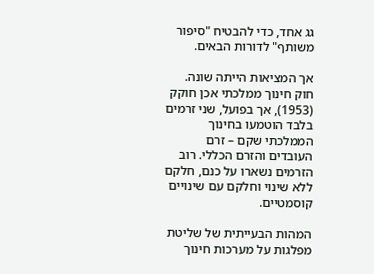גג אחד, כדי להבטיח "סיפור משותף" לדורות הבאים.

אך המציאות הייתה שונה. חוק חינוך ממלכתי אכן חוקק (1953), אך בפועל, שני זרמים בלבד הוטמעו בחינוך הממלכתי שקם – זרם העובדים והזרם הכללי. רוב הזרמים נשארו על כנם, חלקם ללא שינוי וחלקם עם שינויים קוסמטיים.

המהות הבעייתית של שליטת מפלגות על מערכות חינוך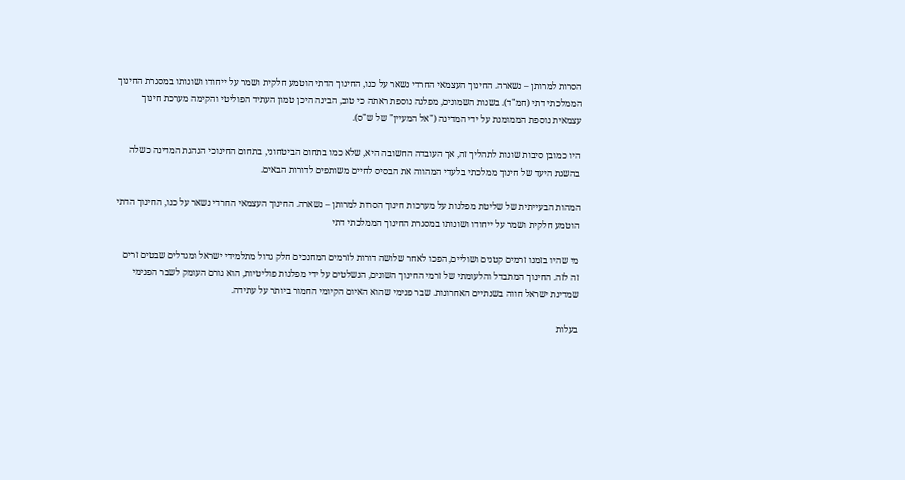הסרות למרותן – נשארה. החינוך העצמאי החרדי נשאר על כנו, החינוך הדתי הוטמע חלקית ושמר על ייחודו ושונותו במסגרת החינוך הממלכתי דתי (חמ"ד). בשנות השמונים, מפלגה נוספת ראתה כי טוב, הבינה היכן טמון העתיד הפוליטי והקימה מערכת חינוך עצמאית נוספת הממומנת על ידי המדינה ("אל המעיין" של ש"ס).

היו כמובן סיבות שונות לתהליך זה, אך העובדה החשובה היא, שלא כמו בתחום הביטחוני, בתחום החינוכי הנהגת המדינה כשלה בהשגת היעד של חינוך ממלכתי בלעדי המהווה את הבסיס לחיים משותפים לדורות הבאים.

המהות הבעייתית של שליטת מפלגות על מערכות חינוך הסרות למרותן – נשארה. החינוך העצמאי החרדי נשאר על כנו, החינוך הדתי הוטמע חלקית ושמר על ייחודו ושונותו במסגרת החינוך הממלכתי דתי

מי שהיו בזמנו זרמים קטנים ושוליים, הפכו לאחר שלושה דורות לזרמים המחנכים חלק גדול מתלמידי ישראל ומגדלים שבטים זרים זה לזה. החינוך המתבדל והלעומתי של זרמי החינוך השונים, הנשלטים על ידי מפלגות פוליטיות, הוא גורם העומק לשבר הפנימי שמדינת ישראל חווה בשנתיים האחרונות. שבר פנימי שהוא האיום הקיומי החמור ביותר על עתידה.

בעלות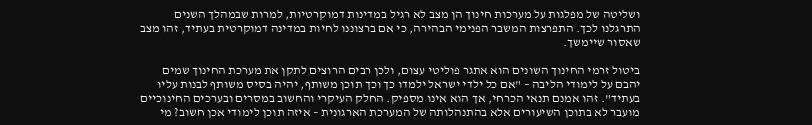ושליטה של מפלגות על מערכות חינוך הן מצב לא רגיל במדינות דמוקרטיות, למרות שבמהלך השנים התרגלנו לכך. התפרצות המשבר הפנימי הבהירה, כי אם ברצוננו לחיות במדינה דמוקרטית בעתיד, זהו מצב שאסור שיימשך.

ביטול זרמי החינוך השונים הוא אתגר פוליטי עצום, ולכן רבים הרוצים לתקן את מערכת החינוך שמים יהבם על לימודי הליבה – "אם כל ילדי ישראל ילמדו כך וכך תוכן משותף, יהיה בסיס משותף לבנות עליו בעתיד". זהו אמנם תנאי הכרחי, אך הוא אינו מספיק. החלק העיקרי והחשוב במסרים ובערכים החינוכיים מועבר לא בתוכן השיעורים אלא בהתנהלותה של המערכת הארגונית – איזה תוכן לימודי אכן חשוב? מי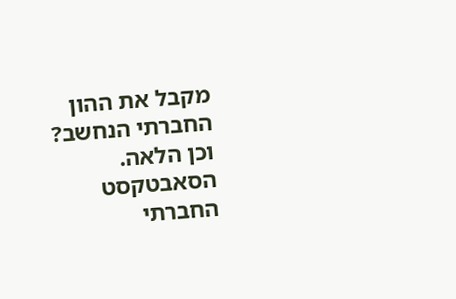מקבל את ההון החברתי הנחשב? וכן הלאה. הסאבטקסט החברתי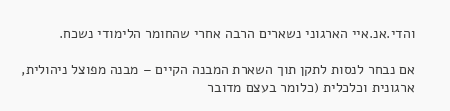והדי.אנ.איי הארגוני נשארים הרבה אחרי שהחומר הלימודי נשכח.

אם נבחר לנסות לתקן תוך השארת המבנה הקיים – מבנה מפוצל ניהולית, ארגונית וכלכלית (כלומר בעצם מדובר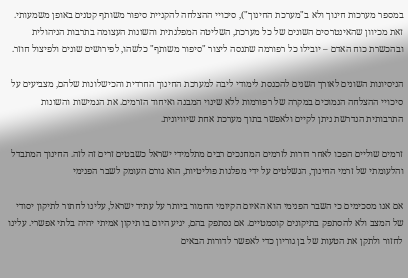במספר מערכות חינוך ולא ב"מערכת החינוך"), סיכויי ההצלחה להקניית סיפור משותף קטנים באופן משמעותי. זאת מכיוון שהאינטרסים השונים של כל מערכת, השליטה המפלגתית והשונות העצומה בתרבות הניהולית ובהכשרת כוח האדם – יובילו כל רפורמה שתנסה ליצור "סיפור משותף" כלשהו, לפירושים שונים ולפיצול חוזר.

הניסיונות השונים לאורך השנים להכנסת לימודי ליבה למערכת החינוך החרדית והכישלונות שלהם, מצביעים על סיכויי ההצלחה הנמוכים במקרה של רפורמות ללא שינוי המבנה ואיחוד הזרמים. את הגמישות והשונות התרבותית הנדרשת ניתן לקיים ולאפשר בתוך מערכת אחת שיוויונית.

זרמים שוליים הפכו לאחר דורות לזרמים המחנכים רבים מתלמידי ישראל כשבטים זרים זה לזה. החינוך המתבדל והלעומתי של זרמי החינוך, הנשלטים על ידי מפלגות פוליטיות, הוא גורם העומק לשבר הפנימי

אם אנו מסכימים כי השבר הפנימי הוא האיום הקיומי החמור ביותר על עתיד ישראל, עלינו לחתור לתיקון יסודי של המצב ולא להסתפק בתיקונים קוסמטיים. אם נסתפק בהם, יגיע היום בו תיקון אמיתי יהיה בלתי אפשרי. עלינו לחזור ולתקן את הטעות של בן גוריון כדי לאפשר לדורות הבאים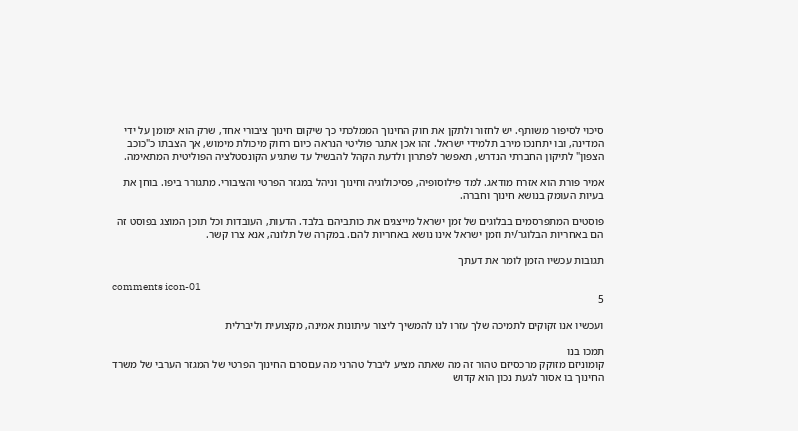סיכוי לסיפור משותף. יש לחזור ולתקן את חוק החינוך הממלכתי כך שיקום חינוך ציבורי אחד, שרק הוא ימומן על ידי המדינה, ובו יתחנכו מירב תלמידי ישראל. זהו אכן אתגר פוליטי הנראה כיום רחוק מיכולת מימוש, אך הצבתו כ"כוכב הצפון" לתיקון החברתי הנדרש, תאפשר לפתרון ולדעת הקהל להבשיל עד שתגיע הקונסטלציה הפוליטית המתאימה.

אמיר פורת הוא אזרח מודאג. למד פילוסופיה, פסיכולוגיה וחינוך וניהל במגזר הפרטי והציבורי. מתגורר ביפו. בוחן את בעיות העומק בנושא חינוך וחברה.

פוסטים המתפרסמים בבלוגים של זמן ישראל מייצגים את כותביהם בלבד. הדעות, העובדות וכל תוכן המוצג בפוסט זה הם באחריות הבלוגר/ית וזמן ישראל אינו נושא באחריות להם. במקרה של תלונה, אנא צרו קשר.

תגובות עכשיו הזמן לומר את דעתך

comments icon-01
5

ועכשיו אנו זקוקים לתמיכה שלך עזרו לנו להמשיך ליצור עיתונות אמינה, מקצועית וליברלית

תמכו בנו
קומוניזם מזוקק מרכסיזם טהור זה מה שאתה מציע ליברל טהרני מה עםסרם החינוך הפרטי של המגזר הערבי של משרד החינוך בו אסור לגעת נכון הוא קדוש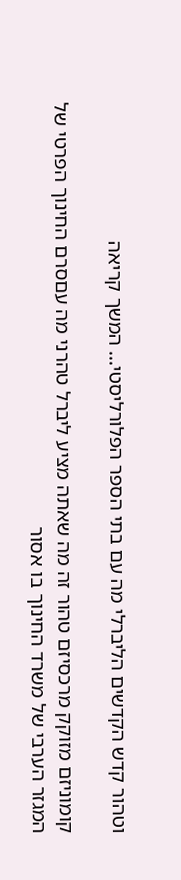וטהור קדש הקדשים הליברלי מה עם בתי הספר הפלורליסטי... המשך קריאה

קומוניזם מזוקק מרכסיזם טהור זה מה שאתה מציע ליברל טהרני מה עםסרם החינוך הפרטי של המגזר הערבי של משרד החינוך בו אסור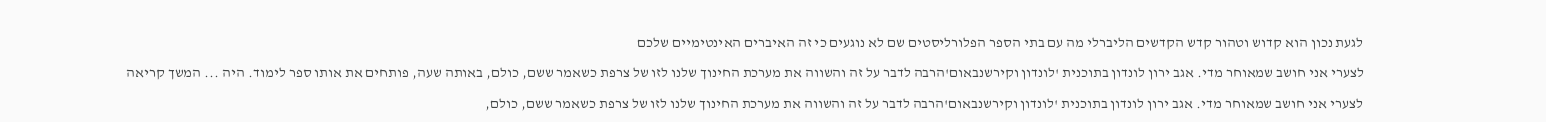לגעת נכון הוא קדוש וטהור קדש הקדשים הליברלי מה עם בתי הספר הפלורליסטים שם לא נוגעים כי זה האיברים האינטימיים שלכם

לצערי אני חושב שמאוחר מדי. אגב ירון לונדון בתוכנית 'לונדון וקירשנבאום'הרבה לדבר על זה והשווה את מערכת החינוך שלנו לזו של צרפת כשאמר ששם, כולם, באותה שעה, פותחים את אותו ספר לימוד. היה ... המשך קריאה

לצערי אני חושב שמאוחר מדי. אגב ירון לונדון בתוכנית 'לונדון וקירשנבאום'הרבה לדבר על זה והשווה את מערכת החינוך שלנו לזו של צרפת כשאמר ששם, כולם,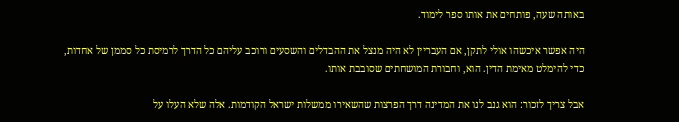באותה שעה, פותחים את אותו ספר לימוד.

היה אפשר איכשהו אולי לתקן, אם העבריין לא היה מנצל את ההבדלים והשסעים ורוכב עליהם כל הדרך לרמיסת כל סממן של אחדות, כדי להימלט מאימת הדין. הוא, וחבורת המושחתים שסובבת אותו.

אבל צריך לזכור: הוא גנב לנו את המדינה דרך הפרצות שהשאירו ממשלות ישראל הקודמות. אלה שלא העלו על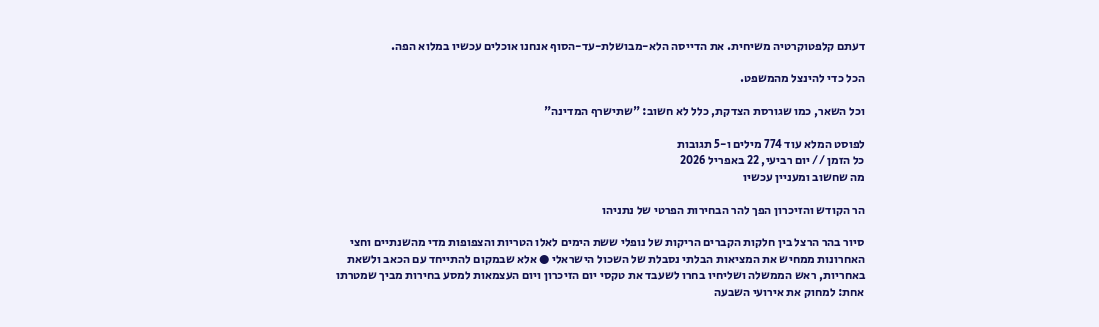דעתם קלפטוקרטיה משיחית. את הדייסה הלא-מבושלת-עד-הסוף אנחנו אוכלים עכשיו במלוא הפה.

הכל כדי להינצל מהמשפט.

וכל השאר, כמו שגורסת הצדקת, כלל לא חשוב: "שתישרף המדינה"

לפוסט המלא עוד 774 מילים ו-5 תגובות
כל הזמן // יום רביעי, 22 באפריל 2026
מה שחשוב ומעניין עכשיו

הר הקודש והזיכרון הפך להר הבחירות הפרטי של נתניהו

סיור בהר הרצל בין חלקות הקברים הריקות של נופלי ששת הימים לאלו הטריות והצפופות מדי מהשנתיים וחצי האחרונות ממחיש את המציאות הבלתי נסבלת של השכול הישראלי ● אלא שבמקום להתייחד עם הכאב ולשאת באחריות, ראש הממשלה ושליחיו בחרו לשעבד את טקסי יום הזיכרון ויום העצמאות למסע בחירות מביך שמטרתו אחת: למחוק את אירועי השבעה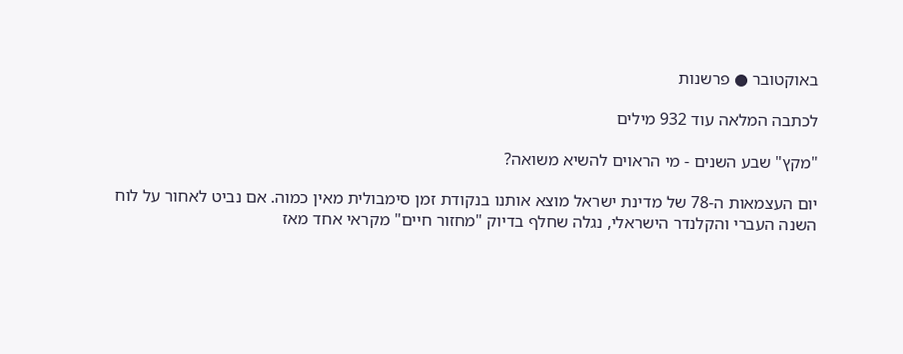באוקטובר ● פרשנות

לכתבה המלאה עוד 932 מילים

"מקץ" שבע השנים - מי הראוים להשיא משואה?

יום העצמאות ה-78 של מדינת ישראל מוצא אותנו בנקודת זמן סימבולית מאין כמוה. אם נביט לאחור על לוח השנה העברי והקלנדר הישראלי, נגלה שחלף בדיוק "מחזור חיים" מקראי אחד מאז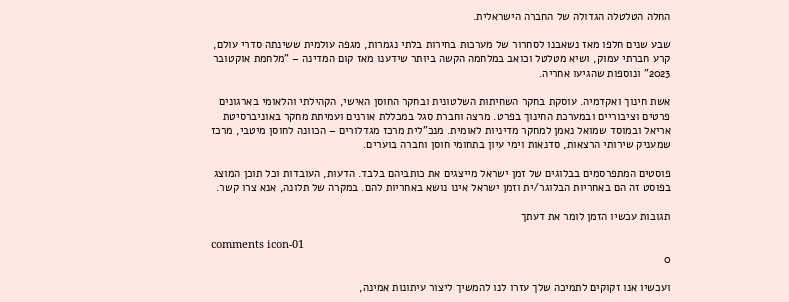החלה הטלטלה הגדולה של החברה הישראלית.

שבע שנים חלפו מאז נשאבנו לסחרור של מערכות בחירות בלתי נגמרות, מגפה עולמית ששינתה סדרי עולם, קרע חברתי עמוק, ושיא מטלטל וכואב במלחמה הקשה ביותר שידענו מאז קום המדינה – "מלחמת אוקטובר 2023" ונוספות שהגיעו אחריה.

אשת חינוך ואקדמיה. עוסקת בחקר השחיתות השלטונית ובחקר החוסן האישי, הקהילתי והלאומי בארגונים פרטים וציבוריים ובמערכת החינוך בפרט. מרצה וחברת סגל במכללת אורנים ועמיתת מחקר באוניברסיטת אריאל ובמוסד שמואל נאמן למחקר מדיניות לאומית. מנכ"לית מרכז מגדלורים – הכוונה לחוסן מיטבי, מרכז שמעניק שירותי הרצאות, סדנאות וימי עיון בתחומי חוסן וחברה בוערים.

פוסטים המתפרסמים בבלוגים של זמן ישראל מייצגים את כותביהם בלבד. הדעות, העובדות וכל תוכן המוצג בפוסט זה הם באחריות הבלוגר/ית וזמן ישראל אינו נושא באחריות להם. במקרה של תלונה, אנא צרו קשר.

תגובות עכשיו הזמן לומר את דעתך

comments icon-01
0

ועכשיו אנו זקוקים לתמיכה שלך עזרו לנו להמשיך ליצור עיתונות אמינה,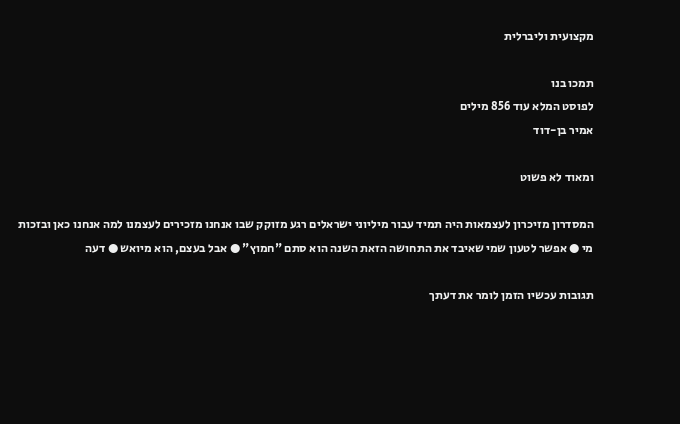מקצועית וליברלית

תמכו בנו
לפוסט המלא עוד 856 מילים
אמיר בן-דוד

ומאוד לא פשוט

המסדרון מזיכרון לעצמאות היה תמיד עבור מיליוני ישראלים רגע מזוקק שבו אנחנו מזכירים לעצמנו למה אנחנו כאן ובזכות מי ● אפשר לטעון שמי שאיבד את התחושה הזאת השנה הוא סתם "חמוץ" ● אבל בעצם, הוא מיואש ● דעה

תגובות עכשיו הזמן לומר את דעתך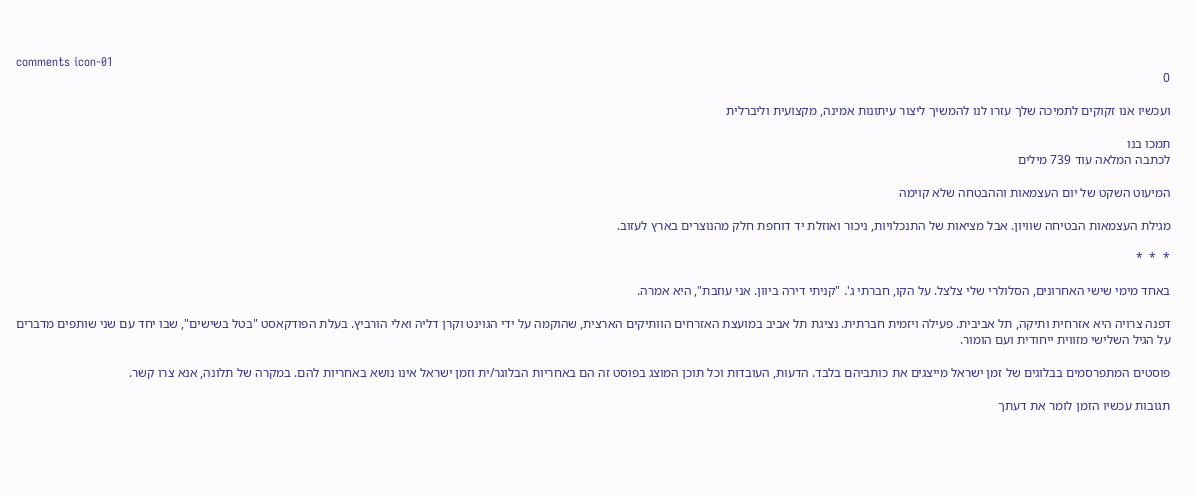comments icon-01
0

ועכשיו אנו זקוקים לתמיכה שלך עזרו לנו להמשיך ליצור עיתונות אמינה, מקצועית וליברלית

תמכו בנו
לכתבה המלאה עוד 739 מילים

המיעוט השקט של יום העצמאות וההבטחה שלא קוימה

מגילת העצמאות הבטיחה שוויון. אבל מציאות של התנכלויות, ניכור ואוזלת יד דוחפת חלק מהנוצרים בארץ לעזוב.

*  *  *

באחד מימי שישי האחרונים, הסלולרי שלי צלצל. על הקו, חברתי ג'. "קניתי דירה ביוון. אני עוזבת", היא אמרה.

דפנה צרויה היא אזרחית ותיקה, תל אביבית. פעילה ויזמית חברתית. נציגת תל אביב במועצת האזרחים הוותיקים הארצית, שהוקמה על ידי הגוינט וקרן דליה ואלי הורביץ. בעלת הפודקאסט "בטל בשישים", שבו יחד עם שני שותפים מדברים על הגיל השלישי מזווית ייחודית ועם הומור.

פוסטים המתפרסמים בבלוגים של זמן ישראל מייצגים את כותביהם בלבד. הדעות, העובדות וכל תוכן המוצג בפוסט זה הם באחריות הבלוגר/ית וזמן ישראל אינו נושא באחריות להם. במקרה של תלונה, אנא צרו קשר.

תגובות עכשיו הזמן לומר את דעתך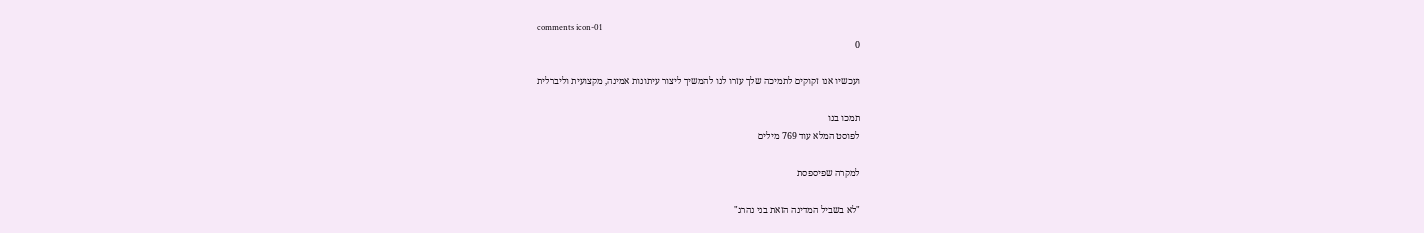comments icon-01
0

ועכשיו אנו זקוקים לתמיכה שלך עזרו לנו להמשיך ליצור עיתונות אמינה, מקצועית וליברלית

תמכו בנו
לפוסט המלא עוד 769 מילים

למקרה שפיספסת

"לא בשביל המדינה הזאת בני נהרג"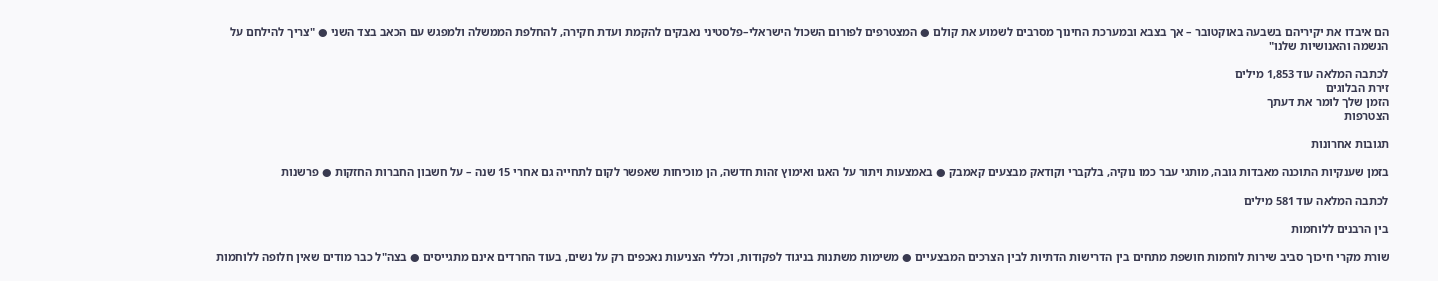הם איבדו את יקיריהם בשבעה באוקטובר – אך בצבא ובמערכת החינוך מסרבים לשמוע את קולם ● המצטרפים לפורום השכול הישראלי–פלסטיני נאבקים להקמת ועדת חקירה, להחלפת הממשלה ולמפגש עם הכאב בצד השני ● "צריך להילחם על הנשמה והאנושיות שלנו"

לכתבה המלאה עוד 1,853 מילים
זירת הבלוגים
הזמן שלך לומר את דעתך
הצטרפות

תגובות אחרונות

בזמן שענקיות התוכנה מאבדות גובה, מותגי עבר כמו נוקיה, בלקברי וקודאק מבצעים קאמבק ● באמצעות ויתור על האגו ואימוץ זהות חדשה, הן מוכיחות שאפשר לקום לתחייה גם אחרי 15 שנה – על חשבון החברות החזקות ● פרשנות

לכתבה המלאה עוד 581 מילים

בין הרבנים ללוחמות

שורת מקרי חיכוך סביב שירות לוחמות חושפת מתחים בין הדרישות הדתיות לבין הצרכים המבצעיים ● משימות משתנות בניגוד לפקודות, וכללי הצניעות נאכפים רק על נשים, בעוד החרדים אינם מתגייסים ● בצה"ל כבר מודים שאין חלופה ללוחמות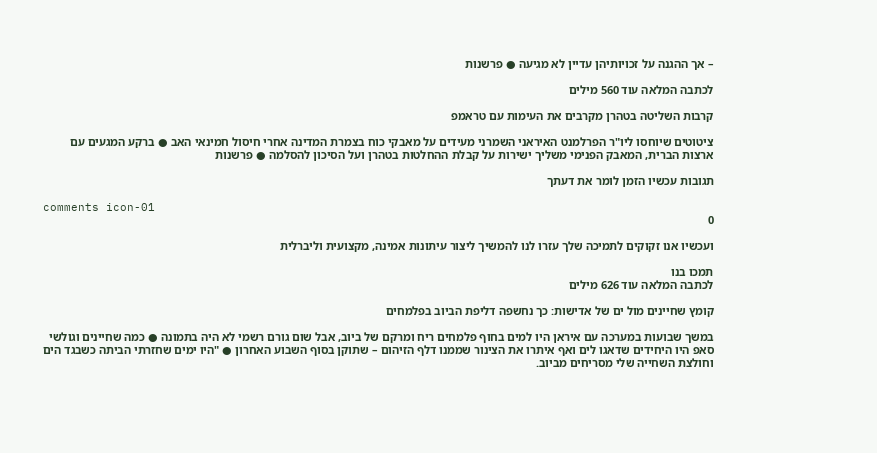– אך ההגנה על זכויותיהן עדיין לא מגיעה ● פרשנות

לכתבה המלאה עוד 560 מילים

קרבות השליטה בטהרן מקרבים את העימות עם טראמפ

ציטוטים שיוחסו ליו"ר הפרלמנט האיראני השמרני מעידים על מאבקי כוח בצמרת המדינה אחרי חיסול חמינאי האב ● ברקע המגעים עם ארצות הברית, המאבק הפנימי משליך ישירות על קבלת ההחלטות בטהרן ועל הסיכון להסלמה ● פרשנות

תגובות עכשיו הזמן לומר את דעתך

comments icon-01
0

ועכשיו אנו זקוקים לתמיכה שלך עזרו לנו להמשיך ליצור עיתונות אמינה, מקצועית וליברלית

תמכו בנו
לכתבה המלאה עוד 626 מילים

קומץ שחיינים מול ים של אדישות: כך נחשפה דליפת הביוב בפלמחים

במשך שבועות במערכה עם איראן היו למים בחוף פלמחים ריח ומרקם של ביוב, אבל שום גורם רשמי לא היה בתמונה ● כמה שחיינים וגולשי סאפ היו היחידים שדאגו לים ואף איתרו את הצינור שממנו דלף הזיהום – שתוקן בסוף השבוע האחרון ● "היו ימים שחזרתי הביתה כשבגד הים וחולצת השחייה שלי מסריחים מביוב.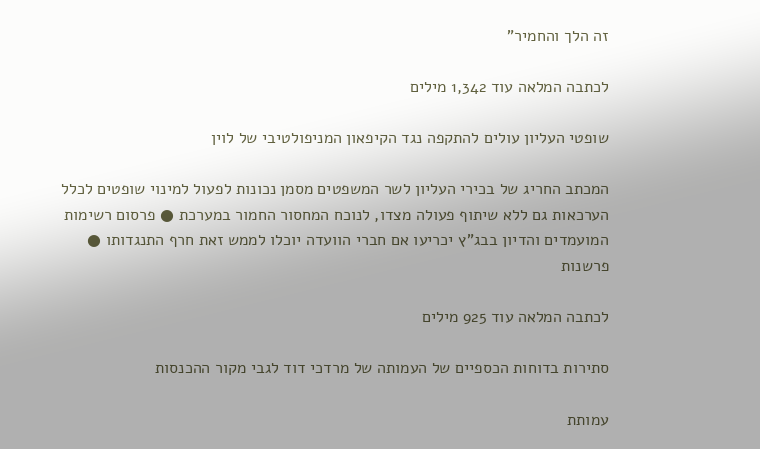זה הלך והחמיר"

לכתבה המלאה עוד 1,342 מילים

שופטי העליון עולים להתקפה נגד הקיפאון המניפולטיבי של לוין

המכתב החריג של בכירי העליון לשר המשפטים מסמן נכונות לפעול למינוי שופטים לכלל הערכאות גם ללא שיתוף פעולה מצדו, לנוכח המחסור החמור במערכת ● פרסום רשימות המועמדים והדיון בבג"ץ יכריעו אם חברי הוועדה יוכלו לממש זאת חרף התנגדותו ● פרשנות

לכתבה המלאה עוד 925 מילים

סתירות בדוחות הכספיים של העמותה של מרדכי דוד לגבי מקור ההכנסות

עמותת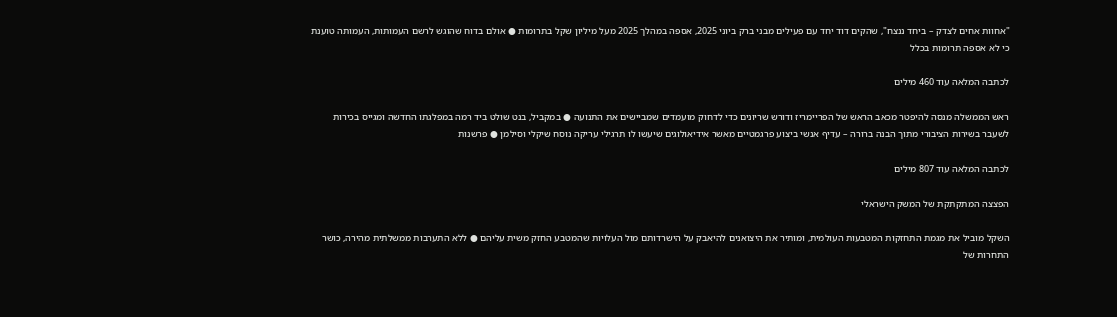"אחוות אחים לצדק – ביחד ננצח", שהקים דוד יחד עם פעילים מבני ברק ביוני 2025, אספה במהלך 2025 מעל מיליון שקל בתרומות ● אולם בדוח שהוגש לרשם העמותות, העמותה טוענת כי לא אספה תרומות בכלל

לכתבה המלאה עוד 460 מילים

ראש הממשלה מנסה להיפטר מכאב הראש של הפריימריז ודורש שריונים כדי לדחוק מועמדים שמביישים את התנועה ● במקביל, בנט שולט ביד רמה במפלגתו החדשה ומגייס בכירות לשעבר בשירות הציבורי מתוך הבנה ברורה – עדיף אנשי ביצוע פרגמטיים מאשר אידיאולוגים שיעשו לו תרגילי עריקה נוסח שיקלי וסילמן ● פרשנות

לכתבה המלאה עוד 807 מילים

הפצצה המתקתקת של המשק הישראלי

השקל מוביל את מגמת התחזקות המטבעות העולמית, ומותיר את היצואנים להיאבק על הישרדותם מול העלויות שהמטבע החזק משית עליהם ● ללא התערבות ממשלתית מהירה, כושר התחרות של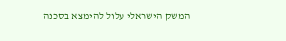המשק הישראלי עלול להימצא בסכנה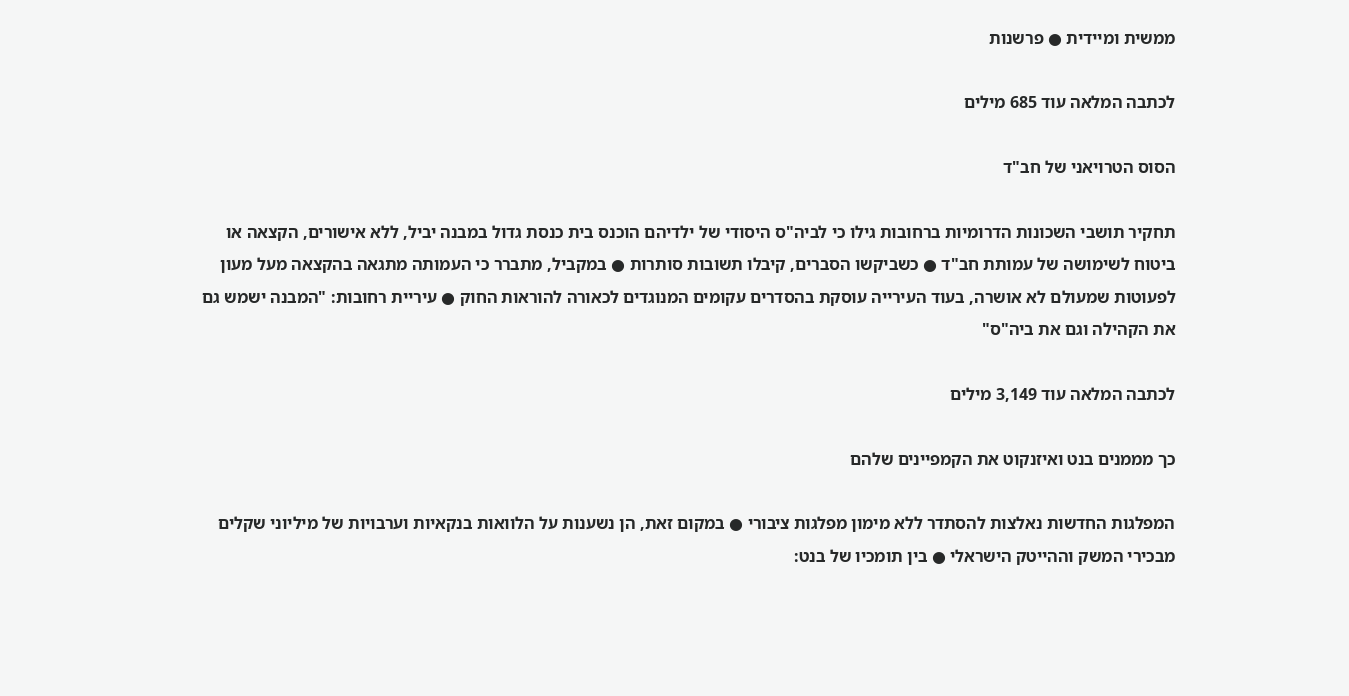ממשית ומיידית ● פרשנות

לכתבה המלאה עוד 685 מילים

הסוס הטרויאני של חב"ד

תחקיר תושבי השכונות הדרומיות ברחובות גילו כי לביה"ס היסודי של ילדיהם הוכנס בית כנסת גדול במבנה יביל, ללא אישורים, הקצאה או ביטוח לשימושה של עמותת חב"ד ● כשביקשו הסברים, קיבלו תשובות סותרות ● במקביל, מתברר כי העמותה מתגאה בהקצאה מעל מעון לפעוטות שמעולם לא אושרה, בעוד העירייה עוסקת בהסדרים עקומים המנוגדים לכאורה להוראות החוק ● עיריית רחובות: "המבנה ישמש גם את הקהילה וגם את ביה"ס"

לכתבה המלאה עוד 3,149 מילים

כך מממנים בנט ואיזנקוט את הקמפיינים שלהם

המפלגות החדשות נאלצות להסתדר ללא מימון מפלגות ציבורי ● במקום זאת, הן נשענות על הלוואות בנקאיות וערבויות של מיליוני שקלים מבכירי המשק וההייטק הישראלי ● בין תומכיו של בנט: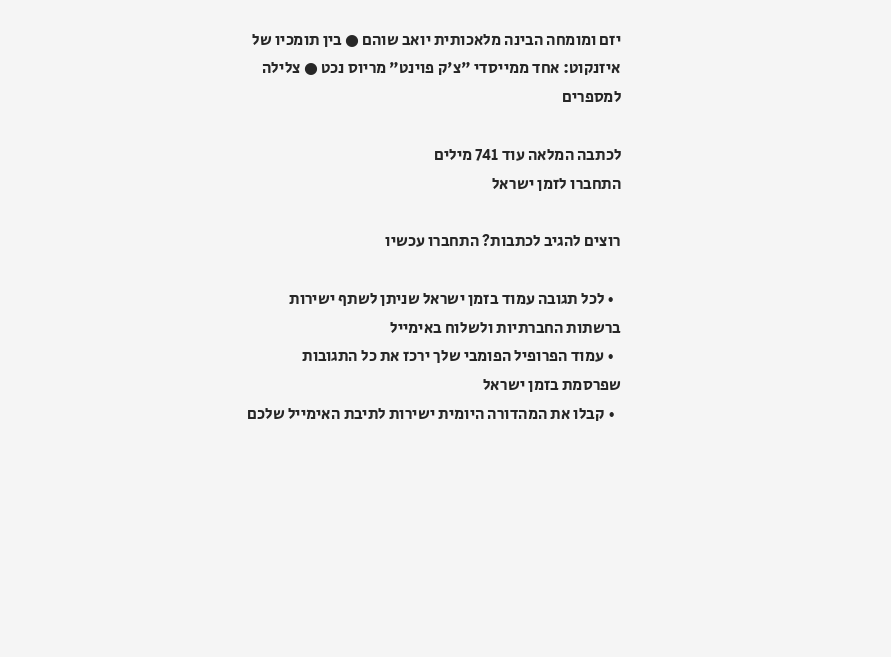יזם ומומחה הבינה מלאכותית יואב שוהם ● בין תומכיו של איזנקוט: אחד ממייסדי "צ'ק פוינט" מריוס נכט ● צלילה למספרים

לכתבה המלאה עוד 741 מילים
התחברו לזמן ישראל

רוצים להגיב לכתבות? התחברו עכשיו

  • לכל תגובה עמוד בזמן ישראל שניתן לשתף ישירות ברשתות החברתיות ולשלוח באימייל
  • עמוד הפרופיל הפומבי שלך ירכז את כל התגובות שפרסמת בזמן ישראל
  • קבלו את המהדורה היומית ישירות לתיבת האימייל שלכם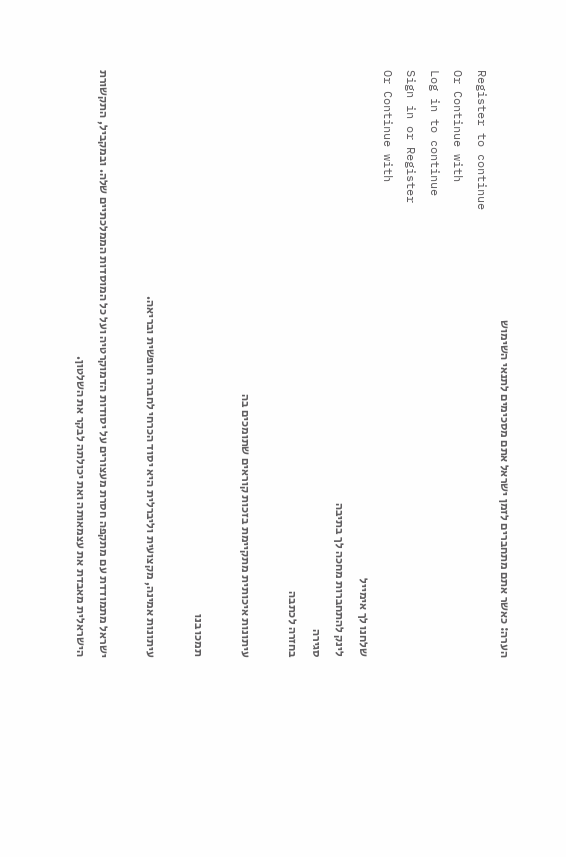הערה: כאשר אתם מתחברים לזמן ישראל אתם מסכימים לתנאי השימוש
Register to continue
Or Continue with
Log in to continue
Sign in or Register
Or Continue with
שלחנו לך אימייל
לינק להתחברות מחכה לך בתיבה
סגירה
בחזרה לכתבה

עיתונות איכותית מתקיימת בזכות קוראים שתומכים בה

תמכו בנו

עיתונות אמינה, מקצועית וליברלית היא יסוד הכרחי לחברה חופשית ובריאה.

ישראל מתמודדת עם מתקפה חסרת מעצורים על יסודות הדמוקרטיה ועל כל המוסדות הממלכתיים שלה. ובמקביל, התקשורת הישראלית מאבדת את עצמאותה ואת יכולתה לבקר את השלטון.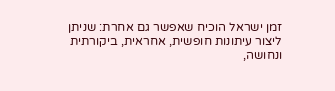זמן ישראל הוכיח שאפשר גם אחרת: שניתן ליצור עיתונות חופשית, אחראית, ביקורתית ונחושה,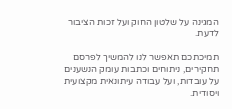המגינה על שלטון החוק ועל זכות הציבור לדעת.

תמיכתכם תאפשר לנו להמשיך לפרסם תחקירים, ניתוחים וכתבות עומק הנשענים על עובדות, ועל עבודה עיתונאית מקצועית ויסודית.